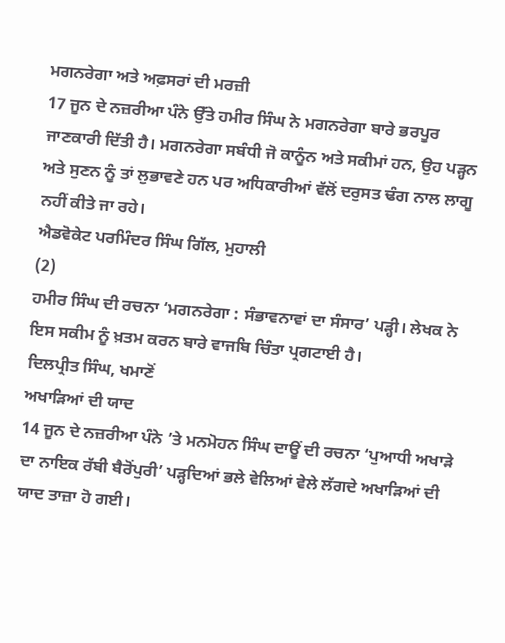ਮਗਨਰੇਗਾ ਅਤੇ ਅਫ਼ਸਰਾਂ ਦੀ ਮਰਜ਼ੀ
17 ਜੂਨ ਦੇ ਨਜ਼ਰੀਆ ਪੰਨੇ ਉੱਤੇ ਹਮੀਰ ਸਿੰਘ ਨੇ ਮਗਨਰੇਗਾ ਬਾਰੇ ਭਰਪੂਰ ਜਾਣਕਾਰੀ ਦਿੱਤੀ ਹੈ। ਮਗਨਰੇਗਾ ਸਬੰਧੀ ਜੋ ਕਾਨੂੰਨ ਅਤੇ ਸਕੀਮਾਂ ਹਨ, ਉਹ ਪੜ੍ਹਨ ਅਤੇ ਸੁਣਨ ਨੂੰ ਤਾਂ ਲੁਭਾਵਣੇ ਹਨ ਪਰ ਅਧਿਕਾਰੀਆਂ ਵੱਲੋਂ ਦਰੁਸਤ ਢੰਗ ਨਾਲ ਲਾਗੂ ਨਹੀਂ ਕੀਤੇ ਜਾ ਰਹੇ।
ਐਡਵੋਕੇਟ ਪਰਮਿੰਦਰ ਸਿੰਘ ਗਿੱਲ, ਮੁਹਾਲੀ
(2)
ਹਮੀਰ ਸਿੰਘ ਦੀ ਰਚਨਾ ‘ਮਗਨਰੇਗਾ : ਸੰਭਾਵਨਾਵਾਂ ਦਾ ਸੰਸਾਰ’ ਪੜ੍ਹੀ। ਲੇਖਕ ਨੇ ਇਸ ਸਕੀਮ ਨੂੰ ਖ਼ਤਮ ਕਰਨ ਬਾਰੇ ਵਾਜਬਿ ਚਿੰਤਾ ਪ੍ਰਗਟਾਈ ਹੈ।
ਦਿਲਪ੍ਰੀਤ ਸਿੰਘ, ਖਮਾਣੋਂ
ਅਖਾੜਿਆਂ ਦੀ ਯਾਦ
14 ਜੂਨ ਦੇ ਨਜ਼ਰੀਆ ਪੰਨੇ ’ਤੇ ਮਨਮੋਹਨ ਸਿੰਘ ਦਾਊਂ ਦੀ ਰਚਨਾ ‘ਪੁਆਧੀ ਅਖਾੜੇ ਦਾ ਨਾਇਕ ਰੱਬੀ ਬੈਰੋਂਪੁਰੀ’ ਪੜ੍ਹਦਿਆਂ ਭਲੇ ਵੇਲਿਆਂ ਵੇਲੇ ਲੱਗਦੇ ਅਖਾੜਿਆਂ ਦੀ ਯਾਦ ਤਾਜ਼ਾ ਹੋ ਗਈ।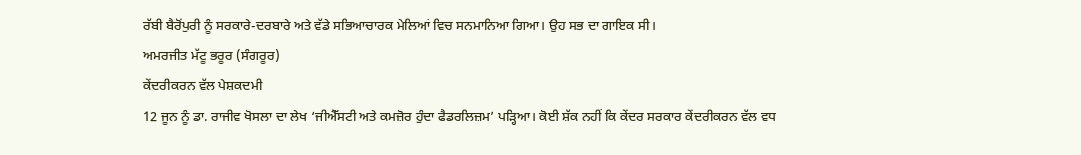ਰੱਬੀ ਬੈਰੋਂਪੁਰੀ ਨੂੰ ਸਰਕਾਰੇ-ਦਰਬਾਰੇ ਅਤੇ ਵੱਡੇ ਸਭਿਆਚਾਰਕ ਮੇਲਿਆਂ ਵਿਚ ਸਨਮਾਨਿਆ ਗਿਆ। ਉਹ ਸਭ ਦਾ ਗਾਇਕ ਸੀ।
ਅਮਰਜੀਤ ਮੱਟੂ ਭਰੂਰ (ਸੰਗਰੂਰ)
ਕੇਂਦਰੀਕਰਨ ਵੱਲ ਪੇਸ਼ਕਦਮੀ
12 ਜੂਨ ਨੂੰ ਡਾ. ਰਾਜੀਵ ਖੋਸਲਾ ਦਾ ਲੇਖ ‘ਜੀਐੱਸਟੀ ਅਤੇ ਕਮਜ਼ੋਰ ਹੁੰਦਾ ਫੈਡਰਲਿਜ਼ਮ’ ਪੜ੍ਹਿਆ। ਕੋਈ ਸ਼ੱਕ ਨਹੀਂ ਕਿ ਕੇਂਦਰ ਸਰਕਾਰ ਕੇਂਦਰੀਕਰਨ ਵੱਲ ਵਧ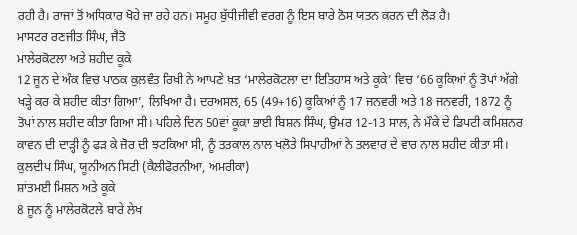ਰਹੀ ਹੈ। ਰਾਜਾਂ ਤੋਂ ਅਧਿਕਾਰ ਖੋਹੇ ਜਾ ਰਹੇ ਹਨ। ਸਮੂਹ ਬੁੱਧੀਜੀਵੀ ਵਰਗ ਨੂੰ ਇਸ ਬਾਰੇ ਠੋਸ ਯਤਨ ਕਰਨ ਦੀ ਲੋੜ ਹੈ।
ਮਾਸਟਰ ਰਣਜੀਤ ਸਿੰਘ, ਜੈਤੋ
ਮਾਲੇਰਕੋਟਲਾ ਅਤੇ ਸ਼ਹੀਦ ਕੂਕੇ
12 ਜੂਨ ਦੇ ਅੰਕ ਵਿਚ ਪਾਠਕ ਕੁਲਵੰਤ ਰਿਖੀ ਨੇ ਆਪਣੇ ਖ਼ਤ ‘ਮਾਲੇਰਕੋਟਲਾ ਦਾ ਇਤਿਹਾਸ ਅਤੇ ਕੂਕੇ’ ਵਿਚ ‘66 ਕੂਕਿਆਂ ਨੂੰ ਤੋਪਾਂ ਅੱਗੇ ਖੜ੍ਹੇ ਕਰ ਕੇ ਸ਼ਹੀਦ ਕੀਤਾ ਗਿਆ’, ਲਿਖਿਆ ਹੈ। ਦਰਅਸਲ, 65 (49+16) ਕੂਕਿਆਂ ਨੂੰ 17 ਜਨਵਰੀ ਅਤੇ 18 ਜਨਵਰੀ, 1872 ਨੂੰ ਤੋਪਾਂ ਨਾਲ ਸ਼ਹੀਦ ਕੀਤਾ ਗਿਆ ਸੀ। ਪਹਿਲੇ ਦਿਨ 50ਵਾਂ ਕੂਕਾ ਭਾਈ ਬਿਸ਼ਨ ਸਿੰਘ, ਉਮਰ 12-13 ਸਾਲ, ਨੇ ਮੌਕੇ ਦੇ ਡਿਪਟੀ ਕਮਿਸ਼ਨਰ ਕਾਵਨ ਦੀ ਦਾੜ੍ਹੀ ਨੂੰ ਫੜ ਕੇ ਜ਼ੋਰ ਦੀ ਝਟਕਿਆ ਸੀ, ਨੂੰ ਤਤਕਾਲ ਨਾਲ ਖਲੋਤੇ ਸਿਪਾਹੀਆਂ ਨੇ ਤਲਵਾਰ ਦੇ ਵਾਰ ਨਾਲ ਸ਼ਹੀਦ ਕੀਤਾ ਸੀ।
ਕੁਲਦੀਪ ਸਿੰਘ, ਯੂਨੀਅਨ ਸਿਟੀ (ਕੈਲੀਫੋਰਨੀਆ, ਅਮਰੀਕਾ)
ਸ਼ਾਂਤਮਈ ਮਿਸ਼ਨ ਅਤੇ ਕੂਕੇ
8 ਜੂਨ ਨੂੰ ਮਾਲੇਰਕੋਟਲੇ ਬਾਰੇ ਲੇਖ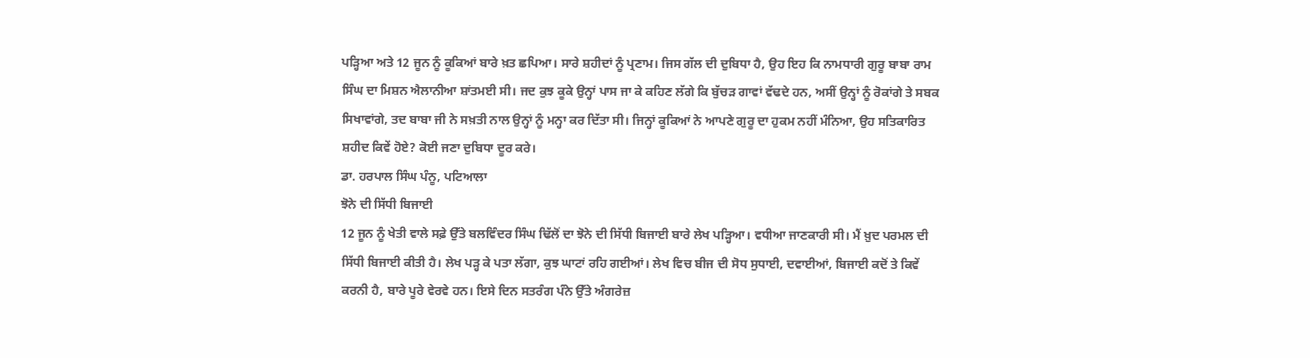ਪੜ੍ਹਿਆ ਅਤੇ 12 ਜੂਨ ਨੂੰ ਕੂਕਿਆਂ ਬਾਰੇ ਖ਼ਤ ਛਪਿਆ। ਸਾਰੇ ਸ਼ਹੀਦਾਂ ਨੂੰ ਪ੍ਰਣਾਮ। ਜਿਸ ਗੱਲ ਦੀ ਦੁਬਿਧਾ ਹੈ, ਉਹ ਇਹ ਕਿ ਨਾਮਧਾਰੀ ਗੁਰੂ ਬਾਬਾ ਰਾਮ ਸਿੰਘ ਦਾ ਮਿਸ਼ਨ ਐਲਾਨੀਆ ਸ਼ਾਂਤਮਈ ਸੀ। ਜਦ ਕੁਝ ਕੂਕੇ ਉਨ੍ਹਾਂ ਪਾਸ ਜਾ ਕੇ ਕਹਿਣ ਲੱਗੇ ਕਿ ਬੁੱਚੜ ਗਾਵਾਂ ਵੱਢਦੇ ਹਨ, ਅਸੀਂ ਉਨ੍ਹਾਂ ਨੂੰ ਰੋਕਾਂਗੇ ਤੇ ਸਬਕ ਸਿਖਾਵਾਂਗੇ, ਤਦ ਬਾਬਾ ਜੀ ਨੇ ਸਖ਼ਤੀ ਨਾਲ ਉਨ੍ਹਾਂ ਨੂੰ ਮਨ੍ਹਾ ਕਰ ਦਿੱਤਾ ਸੀ। ਜਿਨ੍ਹਾਂ ਕੂਕਿਆਂ ਨੇ ਆਪਣੇ ਗੁਰੂ ਦਾ ਹੁਕਮ ਨਹੀਂ ਮੰਨਿਆ, ਉਹ ਸਤਿਕਾਰਿਤ ਸ਼ਹੀਦ ਕਿਵੇਂ ਹੋਏ? ਕੋਈ ਜਣਾ ਦੁਬਿਧਾ ਦੂਰ ਕਰੇ।
ਡਾ. ਹਰਪਾਲ ਸਿੰਘ ਪੰਨੂ, ਪਟਿਆਲਾ
ਝੋਨੇ ਦੀ ਸਿੱਧੀ ਬਿਜਾਈ
12 ਜੂਨ ਨੂੰ ਖੇਤੀ ਵਾਲੇ ਸਫ਼ੇ ਉੱਤੇ ਬਲਵਿੰਦਰ ਸਿੰਘ ਢਿੱਲੋਂ ਦਾ ਝੋਨੇ ਦੀ ਸਿੱਧੀ ਬਿਜਾਈ ਬਾਰੇ ਲੇਖ ਪੜ੍ਹਿਆ। ਵਧੀਆ ਜਾਣਕਾਰੀ ਸੀ। ਮੈਂ ਖ਼ੁਦ ਪਰਮਲ ਦੀ ਸਿੱਧੀ ਬਿਜਾਈ ਕੀਤੀ ਹੈ। ਲੇਖ ਪੜ੍ਹ ਕੇ ਪਤਾ ਲੱਗਾ, ਕੁਝ ਘਾਟਾਂ ਰਹਿ ਗਈਆਂ। ਲੇਖ ਵਿਚ ਬੀਜ ਦੀ ਸੋਧ ਸੁਧਾਈ, ਦਵਾਈਆਂ, ਬਿਜਾਈ ਕਦੋਂ ਤੇ ਕਿਵੇਂ ਕਰਨੀ ਹੈ, ਬਾਰੇ ਪੂਰੇ ਵੇਰਵੇ ਹਨ। ਇਸੇ ਦਿਨ ਸਤਰੰਗ ਪੰਨੇ ਉੱਤੇ ਅੰਗਰੇਜ਼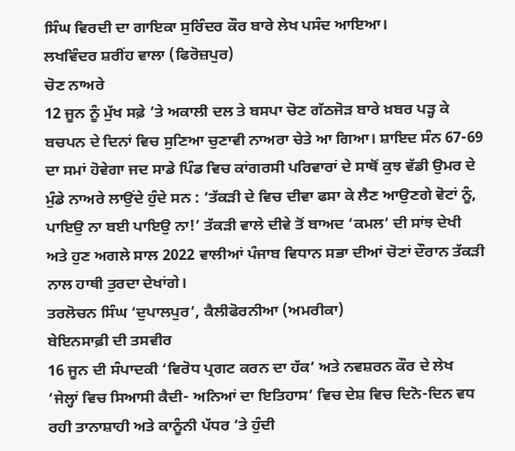ਸਿੰਘ ਵਿਰਦੀ ਦਾ ਗਾਇਕਾ ਸੁਰਿੰਦਰ ਕੌਰ ਬਾਰੇ ਲੇਖ ਪਸੰਦ ਆਇਆ।
ਲਖਵਿੰਦਰ ਸ਼ਰੀਂਹ ਵਾਲਾ (ਫਿਰੋਜ਼ਪੁਰ)
ਚੋਣ ਨਾਅਰੇ
12 ਜੂਨ ਨੂੰ ਮੁੱਖ ਸਫ਼ੇ ’ਤੇ ਅਕਾਲੀ ਦਲ ਤੇ ਬਸਪਾ ਚੋਣ ਗੱਠਜੋੜ ਬਾਰੇ ਖ਼ਬਰ ਪੜ੍ਹ ਕੇ ਬਚਪਨ ਦੇ ਦਿਨਾਂ ਵਿਚ ਸੁਣਿਆ ਚੁਣਾਵੀ ਨਾਅਰਾ ਚੇਤੇ ਆ ਗਿਆ। ਸ਼ਾਇਦ ਸੰਨ 67-69 ਦਾ ਸਮਾਂ ਹੋਵੇਗਾ ਜਦ ਸਾਡੇ ਪਿੰਡ ਵਿਚ ਕਾਂਗਰਸੀ ਪਰਿਵਾਰਾਂ ਦੇ ਸਾਥੋਂ ਕੁਝ ਵੱਡੀ ਉਮਰ ਦੇ ਮੁੰਡੇ ਨਾਅਰੇ ਲਾਉਂਦੇ ਹੁੰਦੇ ਸਨ : ‘ਤੱਕੜੀ ਦੇ ਵਿਚ ਦੀਵਾ ਫਸਾ ਕੇ ਲੈਣ ਆਉਣਗੇ ਵੋਟਾਂ ਨੂੰ, ਪਾਇਉ ਨਾ ਬਈ ਪਾਇਉ ਨਾ!’ ਤੱਕੜੀ ਵਾਲੇ ਦੀਵੇ ਤੋਂ ਬਾਅਦ ‘ਕਮਲ’ ਦੀ ਸਾਂਝ ਦੇਖੀ ਅਤੇ ਹੁਣ ਅਗਲੇ ਸਾਲ 2022 ਵਾਲੀਆਂ ਪੰਜਾਬ ਵਿਧਾਨ ਸਭਾ ਦੀਆਂ ਚੋਣਾਂ ਦੌਰਾਨ ਤੱਕੜੀ ਨਾਲ ਹਾਥੀ ਤੁਰਦਾ ਦੇਖਾਂਗੇ।
ਤਰਲੋਚਨ ਸਿੰਘ ‘ਦੁਪਾਲਪੁਰ’, ਕੈਲੀਫੋਰਨੀਆ (ਅਮਰੀਕਾ)
ਬੇਇਨਸਾਫ਼ੀ ਦੀ ਤਸਵੀਰ
16 ਜੂਨ ਦੀ ਸੰਪਾਦਕੀ ‘ਵਿਰੋਧ ਪ੍ਰਗਟ ਕਰਨ ਦਾ ਹੱਕ’ ਅਤੇ ਨਵਸ਼ਰਨ ਕੌਰ ਦੇ ਲੇਖ ‘ਜੇਲ੍ਹਾਂ ਵਿਚ ਸਿਆਸੀ ਕੈਦੀ- ਅਨਿਆਂ ਦਾ ਇਤਿਹਾਸ’ ਵਿਚ ਦੇਸ਼ ਵਿਚ ਦਿਨੋ-ਦਿਨ ਵਧ ਰਹੀ ਤਾਨਾਸ਼ਾਹੀ ਅਤੇ ਕਾਨੂੰਨੀ ਪੱਧਰ ’ਤੇ ਹੁੰਦੀ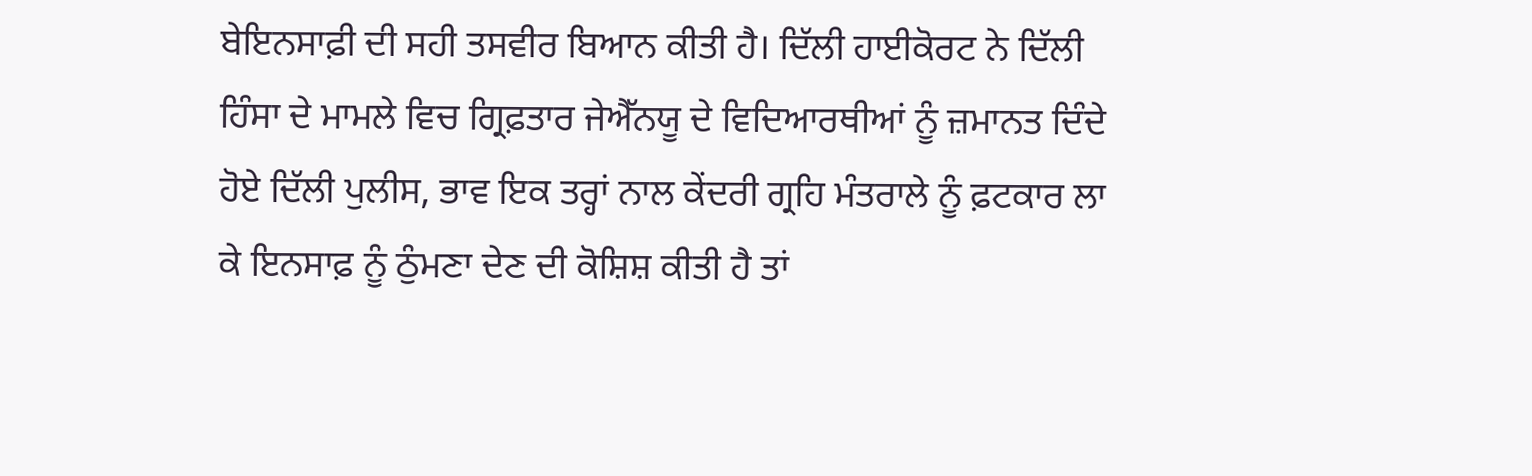ਬੇਇਨਸਾਫ਼ੀ ਦੀ ਸਹੀ ਤਸਵੀਰ ਬਿਆਨ ਕੀਤੀ ਹੈ। ਦਿੱਲੀ ਹਾਈਕੋਰਟ ਨੇ ਦਿੱਲੀ ਹਿੰਸਾ ਦੇ ਮਾਮਲੇ ਵਿਚ ਗ੍ਰਿਫ਼ਤਾਰ ਜੇਐੱਨਯੂ ਦੇ ਵਿਦਿਆਰਥੀਆਂ ਨੂੰ ਜ਼ਮਾਨਤ ਦਿੰਦੇ ਹੋਏ ਦਿੱਲੀ ਪੁਲੀਸ, ਭਾਵ ਇਕ ਤਰ੍ਹਾਂ ਨਾਲ ਕੇਂਦਰੀ ਗ੍ਰਹਿ ਮੰਤਰਾਲੇ ਨੂੰ ਫ਼ਟਕਾਰ ਲਾ ਕੇ ਇਨਸਾਫ਼ ਨੂੰ ਠੁੰਮਣਾ ਦੇਣ ਦੀ ਕੋਸ਼ਿਸ਼ ਕੀਤੀ ਹੈ ਤਾਂ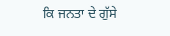ਕਿ ਜਨਤਾ ਦੇ ਗੁੱਸੇ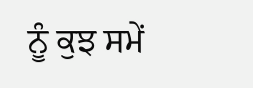ਨੂੰ ਕੁਝ ਸਮੇਂ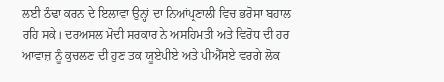ਲਈ ਠੰਢਾ ਕਰਨ ਦੇ ਇਲਾਵਾ ਉਨ੍ਹਾਂ ਦਾ ਨਿਆਂਪ੍ਰਣਾਲੀ ਵਿਚ ਭਰੋਸਾ ਬਹਾਲ ਰਹਿ ਸਕੇ। ਦਰਅਸਲ ਮੋਦੀ ਸਰਕਾਰ ਨੇ ਅਸਹਿਮਤੀ ਅਤੇ ਵਿਰੋਧ ਦੀ ਹਰ ਆਵਾਜ਼ ਨੂੰ ਕੁਚਲਣ ਦੀ ਹੁਣ ਤਕ ਯੂਏਪੀਏ ਅਤੇ ਪੀਐੱਸਏ ਵਰਗੇ ਲੋਕ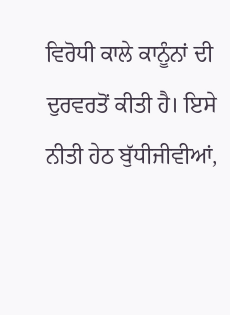ਵਿਰੋਧੀ ਕਾਲੇ ਕਾਨੂੰਨਾਂ ਦੀ ਦੁਰਵਰਤੋਂ ਕੀਤੀ ਹੈ। ਇਸੇ ਨੀਤੀ ਹੇਠ ਬੁੱਧੀਜੀਵੀਆਂ,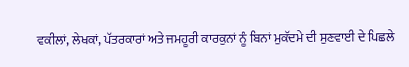ਵਕੀਲਾਂ, ਲੇਖਕਾਂ, ਪੱਤਰਕਾਰਾਂ ਅਤੇ ਜਮਹੂਰੀ ਕਾਰਕੁਨਾਂ ਨੂੰ ਬਿਨਾਂ ਮੁਕੱਦਮੇ ਦੀ ਸੁਣਵਾਈ ਦੇ ਪਿਛਲੇ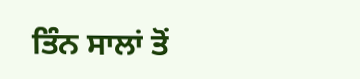ਤਿੰਨ ਸਾਲਾਂ ਤੋਂ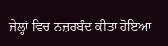ਜੇਲ੍ਹਾਂ ਵਿਚ ਨਜ਼ਰਬੰਦ ਕੀਤਾ ਹੋਇਆ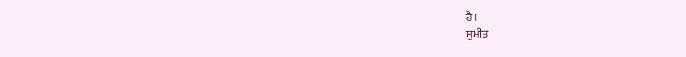ਹੈ।
ਸੁਮੀਤ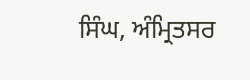ਸਿੰਘ, ਅੰਮ੍ਰਿਤਸਰ